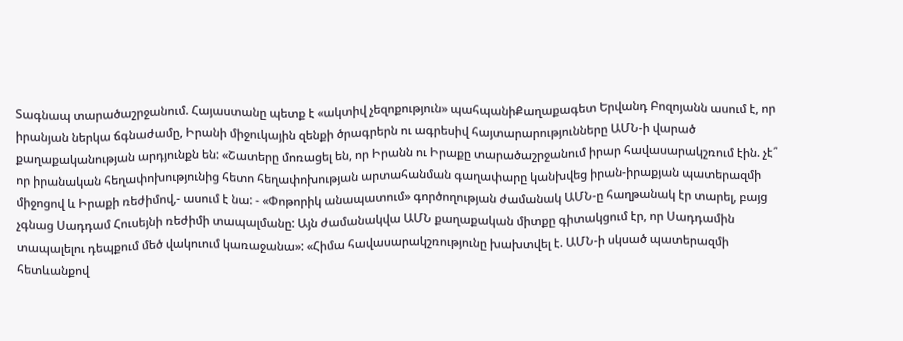Տագնապ տարածաշրջանում. Հայաստանը պետք է «ակտիվ չեզոքություն» պահպանիՔաղաքագետ Երվանդ Բոզոյանն ասում է, որ իրանյան ներկա ճգնաժամը, Իրանի միջուկային զենքի ծրագրերն ու ագրեսիվ հայտարարությունները ԱՄՆ-ի վարած քաղաքականության արդյունքն են: «Շատերը մոռացել են, որ Իրանն ու Իրաքը տարածաշրջանում իրար հավասարակշռում էին. չէ՞ որ իրանական հեղափոխությունից հետո հեղափոխության արտահանման գաղափարը կանխվեց իրան-իրաքյան պատերազմի միջոցով և Իրաքի ռեժիմով,- ասում է նա: - «Փոթորիկ անապատում» գործողության ժամանակ ԱՄՆ-ը հաղթանակ էր տարել, բայց չգնաց Սադդամ Հուսեյնի ռեժիմի տապալմանը: Այն ժամանակվա ԱՄՆ քաղաքական միտքը գիտակցում էր, որ Սադդամին տապալելու դեպքում մեծ վակուում կառաջանա»: «Հիմա հավասարակշռությունը խախտվել է. ԱՄՆ-ի սկսած պատերազմի հետևանքով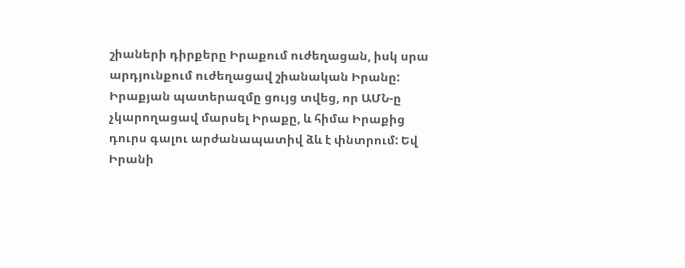շիաների դիրքերը Իրաքում ուժեղացան, իսկ սրա արդյունքում ուժեղացավ շիանական Իրանը: Իրաքյան պատերազմը ցույց տվեց, որ ԱՄՆ-ը չկարողացավ մարսել Իրաքը, և հիմա Իրաքից դուրս գալու արժանապատիվ ձև է փնտրում: Եվ Իրանի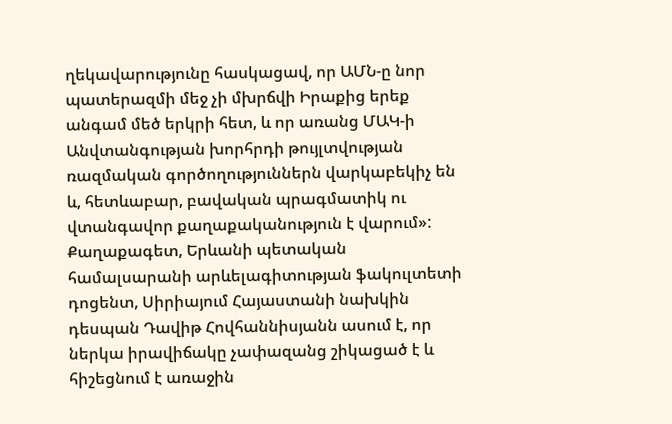ղեկավարությունը հասկացավ, որ ԱՄՆ-ը նոր պատերազմի մեջ չի մխրճվի Իրաքից երեք անգամ մեծ երկրի հետ, և որ առանց ՄԱԿ-ի Անվտանգության խորհրդի թույլտվության ռազմական գործողություններն վարկաբեկիչ են և, հետևաբար, բավական պրագմատիկ ու վտանգավոր քաղաքականություն է վարում»: Քաղաքագետ, Երևանի պետական համալսարանի արևելագիտության ֆակուլտետի դոցենտ, Սիրիայում Հայաստանի նախկին դեսպան Դավիթ Հովհաննիսյանն ասում է, որ ներկա իրավիճակը չափազանց շիկացած է և հիշեցնում է առաջին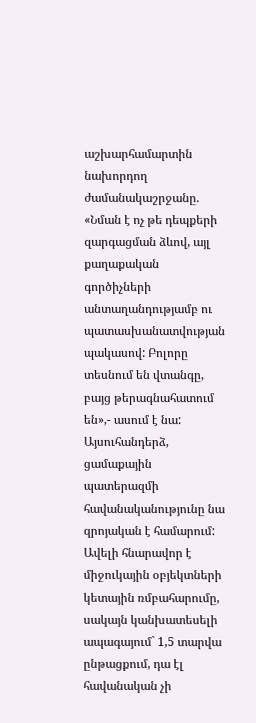աշխարհամարտին նախորդող ժամանակաշրջանը. «Նման է ոչ թե դեպքերի զարգացման ձևով, այլ քաղաքական գործիչների անտաղանդությամբ ու պատասխանատվության պակասով: Բոլորը տեսնում են վտանգը, բայց թերագնահատում են»,- ասում է նա: Այսուհանդերձ, ցամաքային պատերազմի հավանականությունը նա զրոյական է համարում: Ավելի հնարավոր է միջուկային օբյեկտների կետային ռմբահարումը, սակայն կանխատեսելի ապագայում` 1,5 տարվա ընթացքում, դա էլ հավանական չի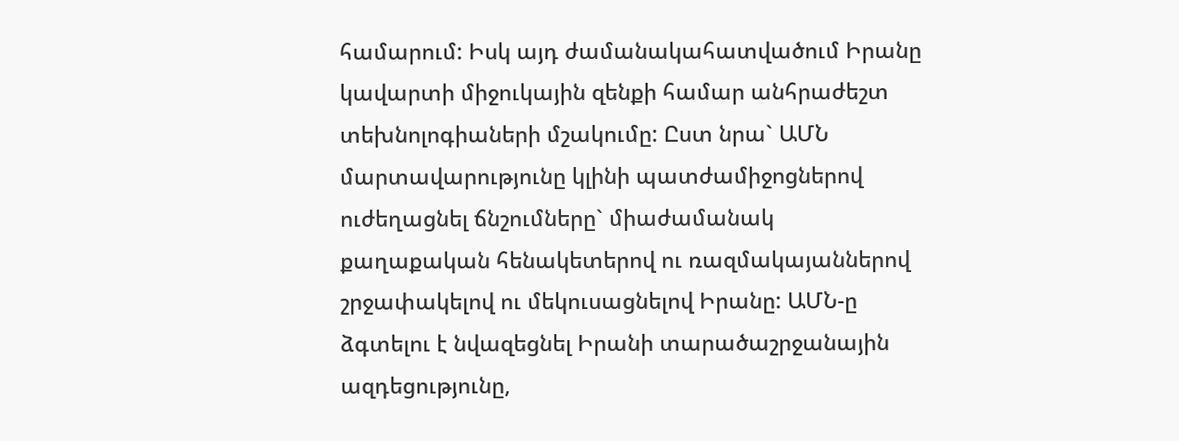համարում: Իսկ այդ ժամանակահատվածում Իրանը կավարտի միջուկային զենքի համար անհրաժեշտ տեխնոլոգիաների մշակումը: Ըստ նրա` ԱՄՆ մարտավարությունը կլինի պատժամիջոցներով ուժեղացնել ճնշումները` միաժամանակ քաղաքական հենակետերով ու ռազմակայաններով շրջափակելով ու մեկուսացնելով Իրանը: ԱՄՆ-ը ձգտելու է նվազեցնել Իրանի տարածաշրջանային ազդեցությունը,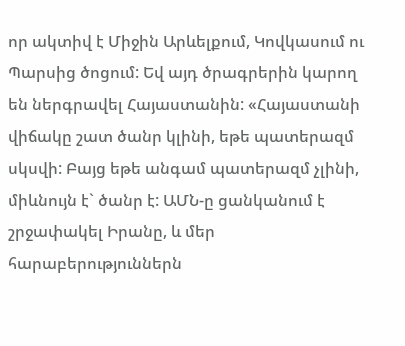որ ակտիվ է Միջին Արևելքում, Կովկասում ու Պարսից ծոցում: Եվ այդ ծրագրերին կարող են ներգրավել Հայաստանին: «Հայաստանի վիճակը շատ ծանր կլինի, եթե պատերազմ սկսվի: Բայց եթե անգամ պատերազմ չլինի, միևնույն է` ծանր է: ԱՄՆ-ը ցանկանում է շրջափակել Իրանը, և մեր հարաբերություններն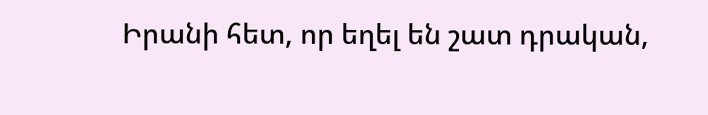Իրանի հետ, որ եղել են շատ դրական,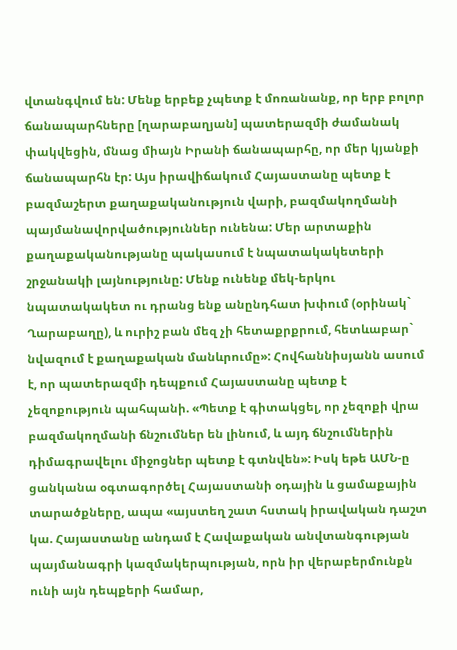վտանգվում են: Մենք երբեք չպետք է մոռանանք, որ երբ բոլոր ճանապարհները [ղարաբաղյան] պատերազմի ժամանակ փակվեցին, մնաց միայն Իրանի ճանապարհը, որ մեր կյանքի ճանապարհն էր: Այս իրավիճակում Հայաստանը պետք է բազմաշերտ քաղաքականություն վարի, բազմակողմանի պայմանավորվածություններ ունենա: Մեր արտաքին քաղաքականությանը պակասում է նպատակակետերի շրջանակի լայնությունը: Մենք ունենք մեկ-երկու նպատակակետ ու դրանց ենք անընդհատ խփում (օրինակ` Ղարաբաղը), և ուրիշ բան մեզ չի հետաքրքրում, հետևաբար` նվազում է քաղաքական մանևրումը»: Հովհաննիսյանն ասում է, որ պատերազմի դեպքում Հայաստանը պետք է չեզոքություն պահպանի. «Պետք է գիտակցել, որ չեզոքի վրա բազմակողմանի ճնշումներ են լինում, և այդ ճնշումներին դիմագրավելու միջոցներ պետք է գտնվեն»: Իսկ եթե ԱՄՆ-ը ցանկանա օգտագործել Հայաստանի օդային և ցամաքային տարածքները, ապա «այստեղ շատ հստակ իրավական դաշտ կա. Հայաստանը անդամ է Հավաքական անվտանգության պայմանագրի կազմակերպության, որն իր վերաբերմունքն ունի այն դեպքերի համար,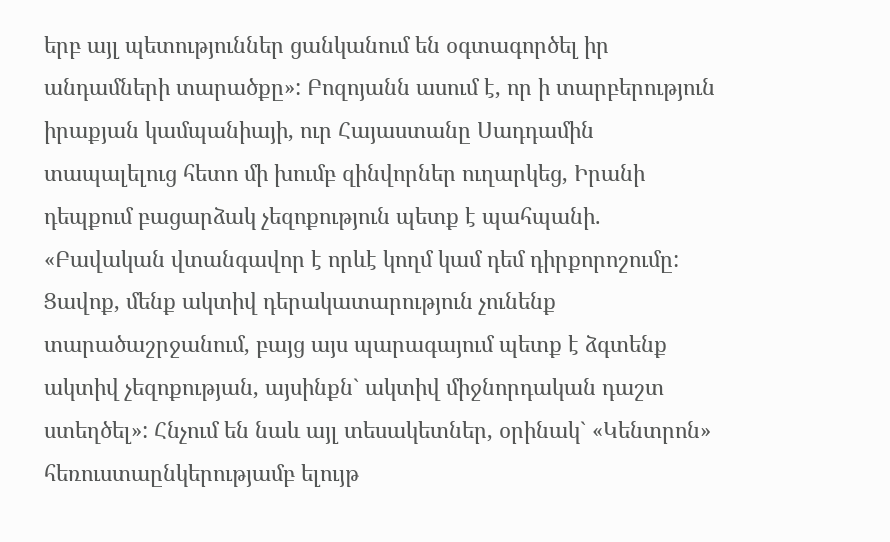երբ այլ պետություններ ցանկանում են օգտագործել իր անդամների տարածքը»: Բոզոյանն ասում է, որ ի տարբերություն իրաքյան կամպանիայի, ուր Հայաստանը Սադդամին տապալելուց հետո մի խումբ զինվորներ ուղարկեց, Իրանի դեպքում բացարձակ չեզոքություն պետք է պահպանի. «Բավական վտանգավոր է որևէ կողմ կամ դեմ դիրքորոշումը: Ցավոք, մենք ակտիվ դերակատարություն չունենք տարածաշրջանում, բայց այս պարագայում պետք է ձգտենք ակտիվ չեզոքության, այսինքն` ակտիվ միջնորդական դաշտ ստեղծել»: Հնչում են նաև այլ տեսակետներ, օրինակ` «Կենտրոն» հեռուստաընկերությամբ ելույթ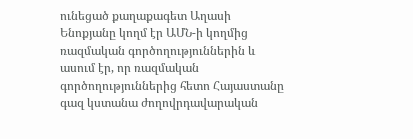ունեցած քաղաքագետ Աղասի Ենոքյանը կողմ էր ԱՄՆ-ի կողմից ռազմական գործողություններին և ասում էր, որ ռազմական գործողություններից հետո Հայաստանը գազ կստանա ժողովրդավարական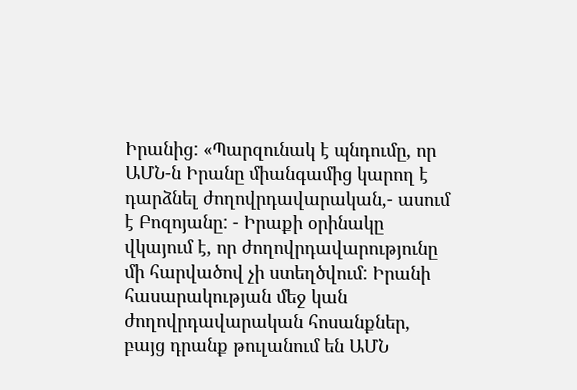Իրանից: «Պարզունակ է պնդումը, որ ԱՄՆ-ն Իրանը միանգամից կարող է դարձնել ժողովրդավարական,- ասում է Բոզոյանը: - Իրաքի օրինակը վկայում է, որ ժողովրդավարությունը մի հարվածով չի ստեղծվում: Իրանի հասարակության մեջ կան ժողովրդավարական հոսանքներ, բայց դրանք թուլանում են ԱՄՆ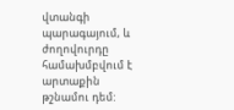վտանգի պարագայում, և ժողովուրդը համախմբվում է արտաքին թշնամու դեմ: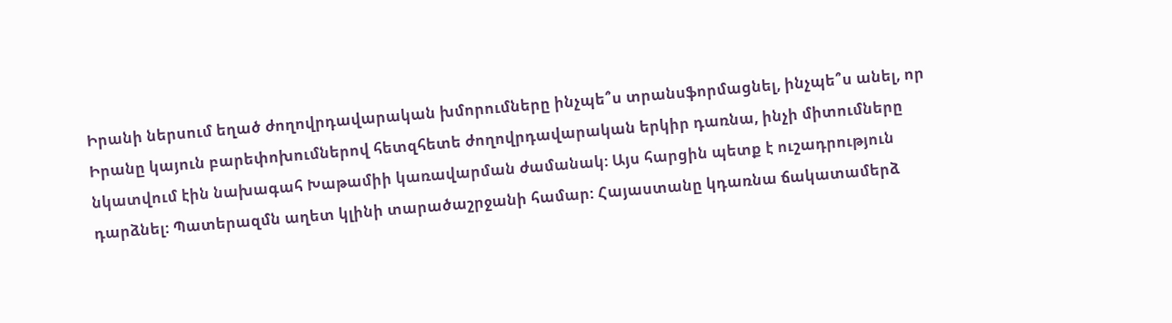Իրանի ներսում եղած ժողովրդավարական խմորումները ինչպե՞ս տրանսֆորմացնել, ինչպե՞ս անել, որ Իրանը կայուն բարեփոխումներով հետզհետե ժողովրդավարական երկիր դառնա, ինչի միտումները նկատվում էին նախագահ Խաթամիի կառավարման ժամանակ: Այս հարցին պետք է ուշադրություն դարձնել: Պատերազմն աղետ կլինի տարածաշրջանի համար: Հայաստանը կդառնա ճակատամերձ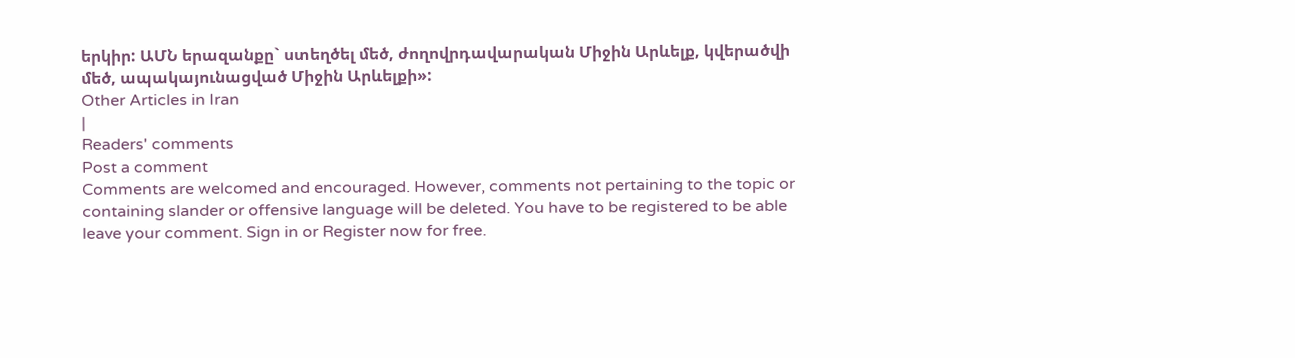երկիր: ԱՄՆ երազանքը` ստեղծել մեծ, ժողովրդավարական Միջին Արևելք, կվերածվի մեծ, ապակայունացված Միջին Արևելքի»:
Other Articles in Iran
|
Readers' comments
Post a comment
Comments are welcomed and encouraged. However, comments not pertaining to the topic or containing slander or offensive language will be deleted. You have to be registered to be able leave your comment. Sign in or Register now for free.